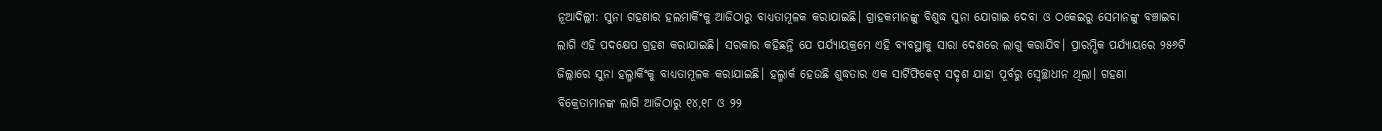ନୂଆଦିଲ୍ଲୀ: ସୁନା ଗହଣାର ହଲମାର୍କିଂକୁ ଆଜିଠାରୁ ବାଧ୍ୟତାମୂଳକ କରାଯାଇଛି। ଗ୍ରାହକମାନଙ୍କୁ ବିଶୁଦ୍ଧ ସୁନା ଯୋଗାଇ ଦେବା ଓ ଠକେଇରୁ ସେମାନଙ୍କୁ ବଞ୍ଚାଇବା ଲାଗି ଏହି ପଦକ୍ଷେପ ଗ୍ରହଣ କରାଯାଇଛି। ସରକାର କହିଛନ୍ତି ଯେ ପର୍ଯ୍ୟାୟକ୍ରମେ ଏହି ବ୍ୟବସ୍ଥାକୁ ସାରା ଦେଶରେ ଲାଗୁ କରାଯିବ। ପ୍ରାରମ୍ଭିକ ପର୍ଯ୍ୟାୟରେ ୨୫୬ଟି ଜିଲ୍ଲାରେ ସୁନା ହଲ୍ମାର୍କିଂକୁ ବାଧ୍ୟତାମୂଳକ କରାଯାଇଛି। ହଲ୍ମାର୍କ ହେଉଛି ଶୁଦ୍ଧତାର ଏକ ସାର୍ଟିଫିକେଟ୍ ସଦୃଶ ଯାହା ପୂର୍ବରୁ ସ୍ବେଚ୍ଛାଧୀନ ଥିଲା। ଗହଣା ବିକ୍ରେତାମାନଙ୍କ ଲାଗି ଆଜିଠାରୁ ୧୪,୧୮ ଓ ୨୨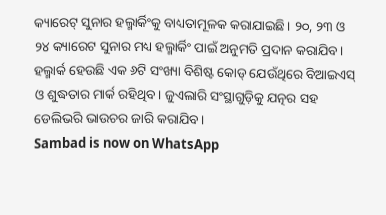କ୍ୟାରେଟ୍ ସୁନାର ହଲ୍ମାର୍କିଂକୁ ବାଧ୍ୟତାମୂଳକ କରାଯାଇଛି। ୨୦, ୨୩ ଓ ୨୪ କ୍ୟାରେଟ ସୁନାର ମଧ୍ୟ ହଲ୍ମାର୍କିଂ ପାଇଁ ଅନୁମତି ପ୍ରଦାନ କରାଯିବ। ହଲ୍ମାର୍କ ହେଉଛି ଏକ ୬ଟି ସଂଖ୍ୟା ବିଶିଷ୍ଟ କୋଡ୍ ଯେଉଁଥିରେ ବିଆଇଏସ୍ ଓ ଶୁଦ୍ଧତାର ମାର୍କ ରହିଥିବ। ଜୁଏଲାରି ସଂସ୍ଥାଗୁଡ଼ିକୁ ଯତ୍ନର ସହ ଡେଲିଭରି ଭାଉଚର ଜାରି କରାଯିବ।
Sambad is now on WhatsApp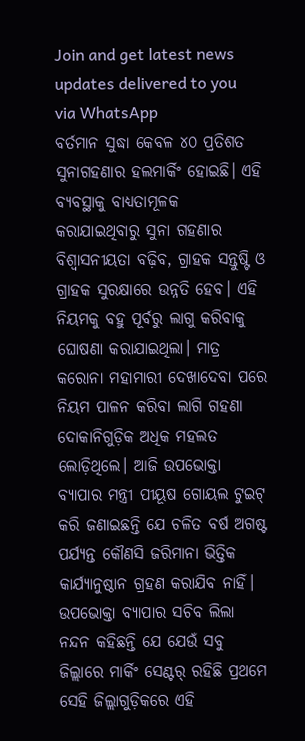Join and get latest news updates delivered to you via WhatsApp
ବର୍ତମାନ ସୁଦ୍ଧା କେବଳ ୪୦ ପ୍ରତିଶତ ସୁନାଗହଣାର ହଲମାର୍କିଂ ହୋଇଛି। ଏହି ବ୍ୟବସ୍ଥାକୁ ବାଧ୍ୟତାମୂଳକ କରାଯାଇଥିବାରୁ ସୁନା ଗହଣାର ବିଶ୍ବାସନୀୟତା ବଢ଼ିବ, ଗ୍ରାହକ ସନ୍ତୁଷ୍ଟି ଓ ଗ୍ରାହକ ସୁରକ୍ଷାରେ ଉନ୍ନତି ହେବ। ଏହି ନିୟମକୁ ବହୁ ପୂର୍ବରୁ ଲାଗୁ କରିବାକୁ ଘୋଷଣା କରାଯାଇଥିଲା। ମାତ୍ର କରୋନା ମହାମାରୀ ଦେଖାଦେବା ପରେ ନିୟମ ପାଳନ କରିବା ଲାଗି ଗହଣା ଦୋକାନିଗୁଡ଼ିକ ଅଧିକ ମହଲତ ଲୋଡ଼ିଥିଲେ। ଆଜି ଉପଭୋକ୍ତା ବ୍ୟାପାର ମନ୍ତ୍ରୀ ପୀୟୂଷ ଗୋୟଲ ଟୁଇଟ୍ କରି ଜଣାଇଛନ୍ତି ଯେ ଚଳିତ ବର୍ଷ ଅଗଷ୍ଟ ପର୍ଯ୍ୟନ୍ତ କୌଣସି ଜରିମାନା ଭିତ୍ତିକ କାର୍ଯ୍ୟାନୁଷ୍ଠାନ ଗ୍ରହଣ କରାଯିବ ନାହିଁ। ଉପଭୋକ୍ତା ବ୍ୟାପାର ସଚିବ ଲିଲା ନନ୍ଦନ କହିଛନ୍ତି ଯେ ଯେଉଁ ସବୁ ଜିଲ୍ଲାରେ ମାର୍କିଂ ସେଣ୍ଟର୍ ରହିଛି ପ୍ରଥମେ ସେହି ଜିଲ୍ଲାଗୁଡ଼ିକରେ ଏହି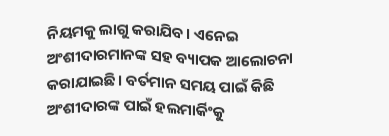ନିୟମକୁ ଲାଗୁ କରାଯିବ। ଏନେଇ ଅଂଶୀଦାରମାନଙ୍କ ସହ ବ୍ୟାପକ ଆଲୋଚନା କରାଯାଇଛି। ବର୍ତମାନ ସମୟ ପାଇଁ କିଛି ଅଂଶୀଦାରଙ୍କ ପାଇଁ ହଲମାର୍କିଂକୁ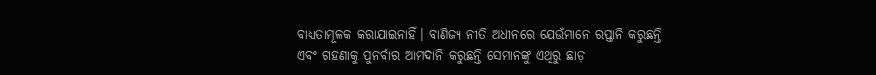ବାଧ୍ୟତାମୂଳକ କରାଯାଇନାହିଁ। ବାଣିଜ୍ୟ ନୀତି ଅଧୀନରେ ଯେଉଁମାନେ ରପ୍ତାନି କରୁଛନ୍ତି ଏବଂ ଗହଣାକୁ ପୁନର୍ବାର ଆମଦାନି କରୁଛନ୍ତି ସେମାନଙ୍କୁ ଏଥିରୁ ଛାଡ଼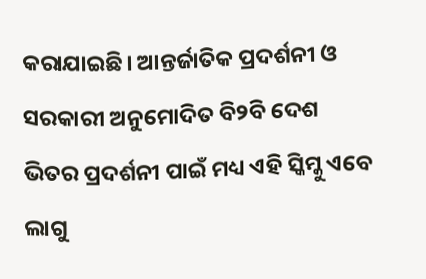କରାଯାଇଛି। ଆନ୍ତର୍ଜାତିକ ପ୍ରଦର୍ଶନୀ ଓ ସରକାରୀ ଅନୁମୋଦିତ ବି୨ବି ଦେଶ ଭିତର ପ୍ରଦର୍ଶନୀ ପାଇଁ ମଧ୍ୟ ଏହି ସ୍କିମ୍କୁ ଏବେ ଲାଗୁ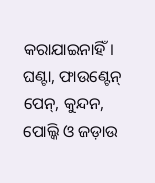କରାଯାଇନାହିଁ। ଘଣ୍ଟା, ଫାଉଣ୍ଟେନ୍ ପେନ୍, କୁନ୍ଦନ, ପୋଲ୍କି ଓ ଜଡ଼ାଉ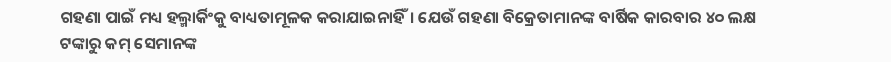ଗହଣା ପାଇଁ ମଧ୍ୟ ହଲ୍ମାର୍କିଂକୁ ବାଧ୍ୟତାମୂଳକ କରାଯାଇନାହିଁ। ଯେଉଁ ଗହଣା ବିକ୍ରେତାମାନଙ୍କ ବାର୍ଷିକ କାରବାର ୪୦ ଲକ୍ଷ ଟଙ୍କାରୁ କମ୍ ସେମାନଙ୍କ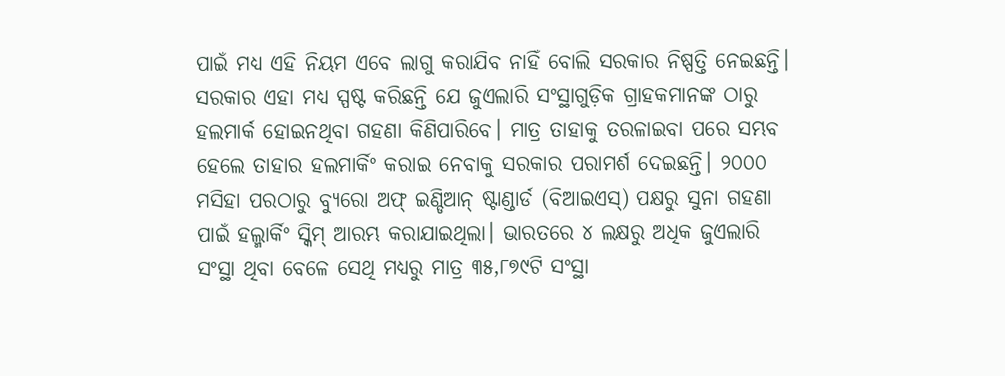ପାଇଁ ମଧ୍ୟ ଏହି ନିୟମ ଏବେ ଲାଗୁ କରାଯିବ ନାହିଁ ବୋଲି ସରକାର ନିଷ୍ପତ୍ତି ନେଇଛନ୍ତି।
ସରକାର ଏହା ମଧ୍ୟ ସ୍ପଷ୍ଟ କରିଛନ୍ତି ଯେ ଜୁଏଲାରି ସଂସ୍ଥାଗୁଡ଼ିକ ଗ୍ରାହକମାନଙ୍କ ଠାରୁ ହଲମାର୍କ ହୋଇନଥିବା ଗହଣା କିଣିପାରିବେ। ମାତ୍ର ତାହାକୁ ତରଳାଇବା ପରେ ସମ୍ଭବ ହେଲେ ତାହାର ହଲମାର୍କିଂ କରାଇ ନେବାକୁ ସରକାର ପରାମର୍ଶ ଦେଇଛନ୍ତି। ୨୦୦୦ ମସିହା ପରଠାରୁ ବ୍ୟୁରୋ ଅଫ୍ ଇଣ୍ଡିଆନ୍ ଷ୍ଟାଣ୍ଡାର୍ଡ (ବିଆଇଏସ୍) ପକ୍ଷରୁ ସୁନା ଗହଣା ପାଇଁ ହଲ୍ମାର୍କିଂ ସ୍କିମ୍ ଆରମ୍ଭ କରାଯାଇଥିଲା। ଭାରତରେ ୪ ଲକ୍ଷରୁ ଅଧିକ ଜୁଏଲାରି ସଂସ୍ଥା ଥିବା ବେଳେ ସେଥି ମଧ୍ୟରୁ ମାତ୍ର ୩୫,୮୭୯ଟି ସଂସ୍ଥା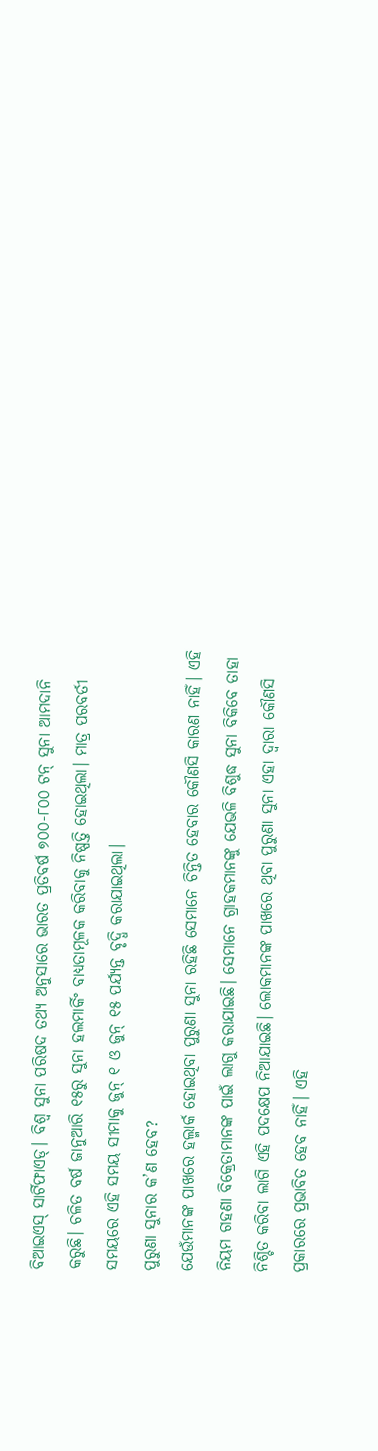ବିଆଇଏସ୍ ସାର୍ଟିଫାଏଡ୍। ବିଶ୍ବ ସୁନା ପରିଷଦ ତଥ୍ୟ ଅନୁସାରେ ଭାରତ ପ୍ରତିବର୍ଷ ୭୦୦-୮୦୦ ଟନ୍ ସୁନା ଆମଦାନି କରୁଛି। ଚଳିତ ବର୍ଷ ଜାନୁଆରି ୧୫ରୁ ସୁନା ହଲମାର୍କିଂ ବାଧ୍ୟତାମୂଳକ କରିବାକୁ ନିଷ୍ପତ୍ତି ହୋଇଥିଲା। ମାତ୍ର ପରବର୍ତୀ ସମୟରେ ଏହି ସମୟ ସୀମାକୁ ଜୁନ୍ ୧ ଓ ଜୁନ୍ ୧୫ ପର୍ଯ୍ୟନ୍ତ ବୃଦ୍ଧି କରାଯାଇଥିଲା।
ପୁରୁଣା ସୁନାର କ’ଣ ହେବ?
ଯେଉଁମାନଙ୍କ ପାଖରେ ହଲ୍ମାର୍କ ହୋଇଥିବା ପୁରୁଣା ସୁନା ରହିଛି ସେମାନେ ଚିନ୍ତିତ ହେବାର କୌଣସି କାରଣ ନାହିଁ। ଏହି ନିୟମ ଗହଣା ବିକ୍ରେତାମାନଙ୍କ ପାଇଁ ଲାଗୁ କରାଯାଇଛି। ସେମାନେ ଗ୍ରାହକମାନଙ୍କୁ ଯେଭଳି ବିଶୁଦ୍ଧ ସୁନା ବିକିବେ ତାହା ନିଶ୍ଚିତ କରିବା ଲାଗି ଏହି ପଦକ୍ଷେପ ନିଆଯାଇଛି। ଲୋକମାନଙ୍କ ପାଖରେ ଥିବା ପୁରୁଣା ସୁନା ଏହା ଦ୍ବାରା କୌଣସି ପ୍ରକାରରେ ପ୍ରଭାବିତ ହେବ ନାହିଁ। ଏହି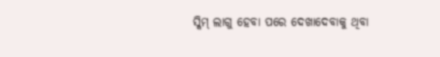ସ୍କିମ୍ ଲାଗୁ ହେବା ପରେ ଦେଖାଦେବାକୁ ଥିବା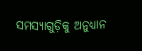ସମସ୍ୟାଗୁଡ଼ିକୁ ଅନୁଧ୍ୟାନ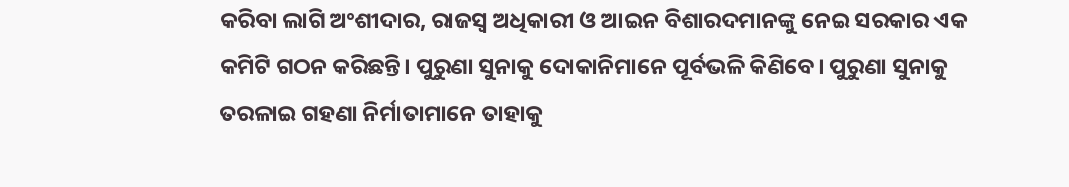କରିବା ଲାଗି ଅଂଶୀଦାର, ରାଜସ୍ବ ଅଧିକାରୀ ଓ ଆଇନ ବିଶାରଦମାନଙ୍କୁ ନେଇ ସରକାର ଏକ କମିଟି ଗଠନ କରିଛନ୍ତି। ପୁରୁଣା ସୁନାକୁ ଦୋକାନିମାନେ ପୂର୍ବଭଳି କିଣିବେ। ପୁରୁଣା ସୁନାକୁ ତରଳାଇ ଗହଣା ନିର୍ମାତାମାନେ ତାହାକୁ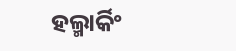ହଲ୍ମାର୍କିଂ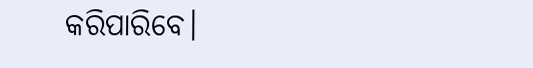କରିପାରିବେ।